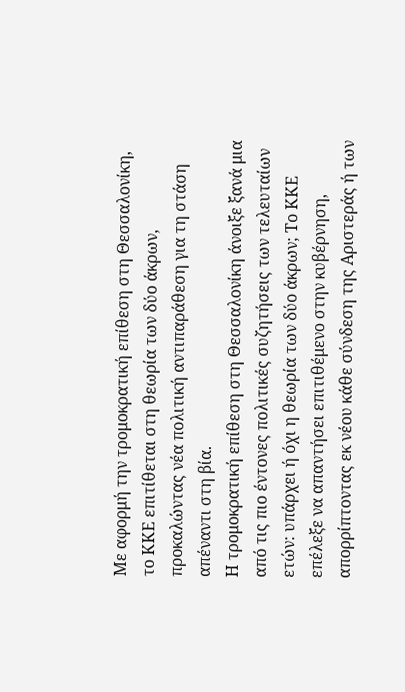Με αφορμή την τρομοκρατική επίθεση στη Θεσσαλονίκη, το ΚΚΕ επιτίθεται στη θεωρία των δύο άκρων, προκαλώντας νέα πολιτική αντιπαράθεση για τη στάση απέναντι στη βία.
Η τρομοκρατική επίθεση στη Θεσσαλονίκη άνοιξε ξανά μια από τις πιο έντονες πολιτικές συζητήσεις των τελευταίων ετών: υπάρχει ή όχι η θεωρία των δύο άκρων; Το ΚΚΕ επέλεξε να απαντήσει επιτιθέμενο στην κυβέρνηση, απορρίπτοντας εκ νέου κάθε σύνδεση της Αριστεράς ή των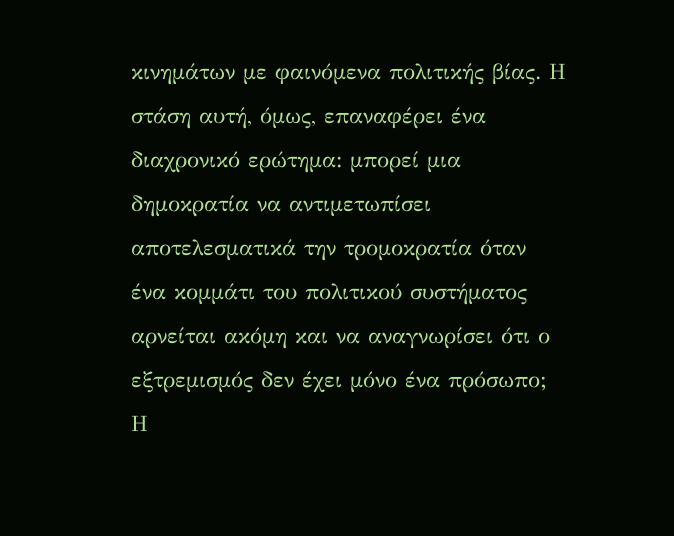κινημάτων με φαινόμενα πολιτικής βίας. Η στάση αυτή, όμως, επαναφέρει ένα διαχρονικό ερώτημα: μπορεί μια δημοκρατία να αντιμετωπίσει αποτελεσματικά την τρομοκρατία όταν ένα κομμάτι του πολιτικού συστήματος αρνείται ακόμη και να αναγνωρίσει ότι ο εξτρεμισμός δεν έχει μόνο ένα πρόσωπο;
Η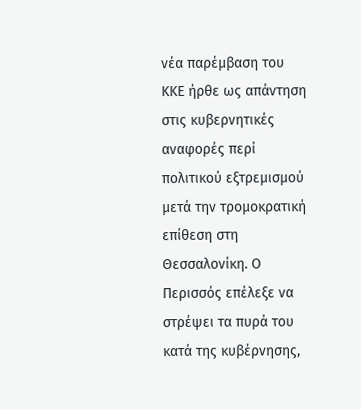νέα παρέμβαση του ΚΚΕ ήρθε ως απάντηση στις κυβερνητικές αναφορές περί πολιτικού εξτρεμισμού μετά την τρομοκρατική επίθεση στη Θεσσαλονίκη. Ο Περισσός επέλεξε να στρέψει τα πυρά του κατά της κυβέρνησης,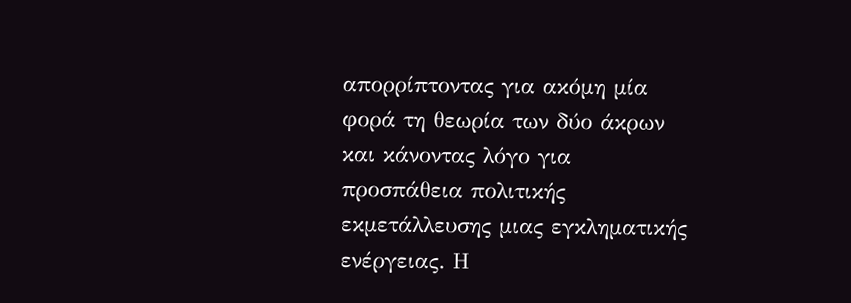απορρίπτοντας για ακόμη μία φορά τη θεωρία των δύο άκρων και κάνοντας λόγο για προσπάθεια πολιτικής εκμετάλλευσης μιας εγκληματικής ενέργειας. Η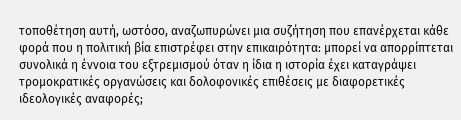τοποθέτηση αυτή, ωστόσο, αναζωπυρώνει μια συζήτηση που επανέρχεται κάθε φορά που η πολιτική βία επιστρέφει στην επικαιρότητα: μπορεί να απορρίπτεται συνολικά η έννοια του εξτρεμισμού όταν η ίδια η ιστορία έχει καταγράψει τρομοκρατικές οργανώσεις και δολοφονικές επιθέσεις με διαφορετικές ιδεολογικές αναφορές;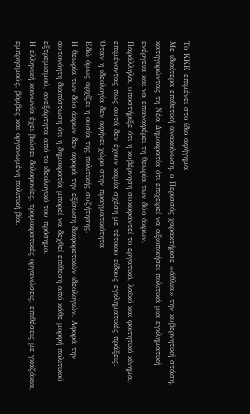Το ΚΚΕ επιμένει στο ίδιο αφήγημα
Με ιδιαίτερα επιθετική ανακοίνωση, ο Περισσός χαρακτήρισε «άθλια» την κυβερνητική στάση, κατηγορώντας τη Νέα Δημοκρατία ότι επιχειρεί να αξιοποιήσει πολιτικά μια εγκληματική ενέργεια και να επαναφέρει τη θεωρία των δύο άκρων.
Παράλληλα, υποστήριξε ότι η κυβέρνηση συκοφαντεί το εργατικό, λαϊκό και φοιτητικό κίνημα, επιμένοντας πως αυτά δεν έχουν καμία σχέση με τέτοιου είδους εγκληματικές πράξεις.
Όταν η ιδεολογία δεν αφήνει χώρο στην πραγματικότητα
Εδώ όμως αρχίζει η ουσία της πολιτικής συζήτησης.
Η θεωρία των δύο άκρων δεν αφορά την εξίσωση διαφορετικών ιδεολογιών. Αφορά την αυτονόητη διαπίστωση ότι η δημοκρατία μπορεί να δεχθεί επίθεση από κάθε μορφή πολιτικού εξτρεμισμού, ανεξάρτητα από το ιδεολογικό του πρόσημο.
Η ελληνική κοινωνία έχει βιώσει δολοφονίες, τρομοκρατικές οργανώσεις, επιθέσεις με γκαζάκια, εμπρησμούς, βόμβες και οργανωμένη πολιτική βία.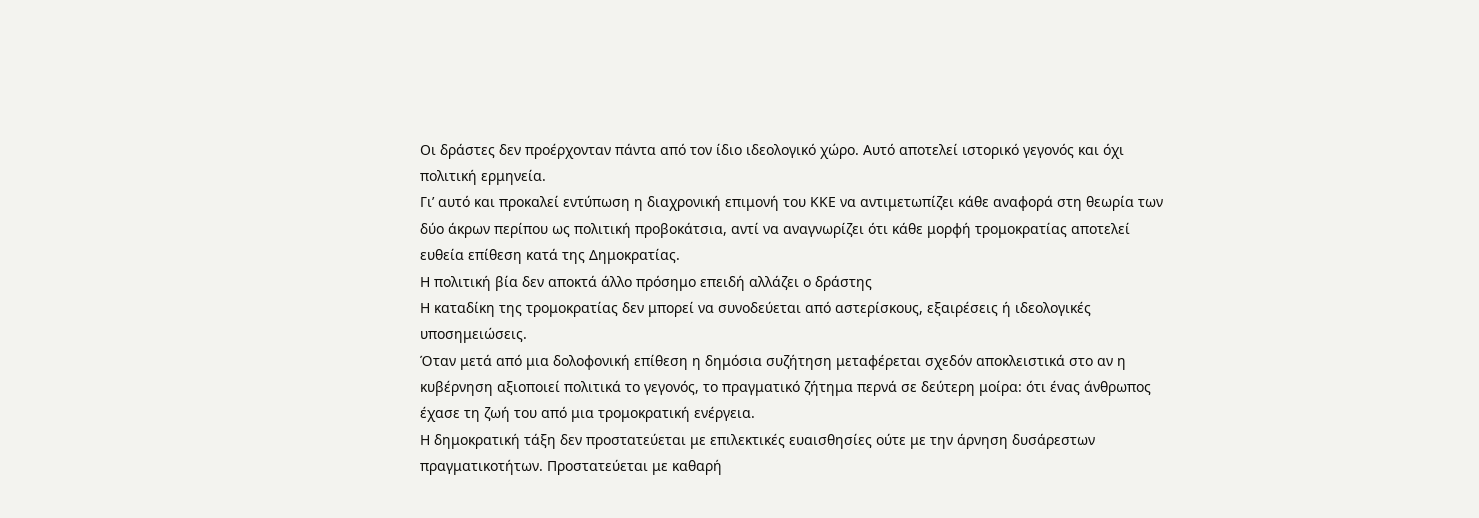Οι δράστες δεν προέρχονταν πάντα από τον ίδιο ιδεολογικό χώρο. Αυτό αποτελεί ιστορικό γεγονός και όχι πολιτική ερμηνεία.
Γι’ αυτό και προκαλεί εντύπωση η διαχρονική επιμονή του ΚΚΕ να αντιμετωπίζει κάθε αναφορά στη θεωρία των δύο άκρων περίπου ως πολιτική προβοκάτσια, αντί να αναγνωρίζει ότι κάθε μορφή τρομοκρατίας αποτελεί ευθεία επίθεση κατά της Δημοκρατίας.
Η πολιτική βία δεν αποκτά άλλο πρόσημο επειδή αλλάζει ο δράστης
Η καταδίκη της τρομοκρατίας δεν μπορεί να συνοδεύεται από αστερίσκους, εξαιρέσεις ή ιδεολογικές υποσημειώσεις.
Όταν μετά από μια δολοφονική επίθεση η δημόσια συζήτηση μεταφέρεται σχεδόν αποκλειστικά στο αν η κυβέρνηση αξιοποιεί πολιτικά το γεγονός, το πραγματικό ζήτημα περνά σε δεύτερη μοίρα: ότι ένας άνθρωπος έχασε τη ζωή του από μια τρομοκρατική ενέργεια.
Η δημοκρατική τάξη δεν προστατεύεται με επιλεκτικές ευαισθησίες ούτε με την άρνηση δυσάρεστων πραγματικοτήτων. Προστατεύεται με καθαρή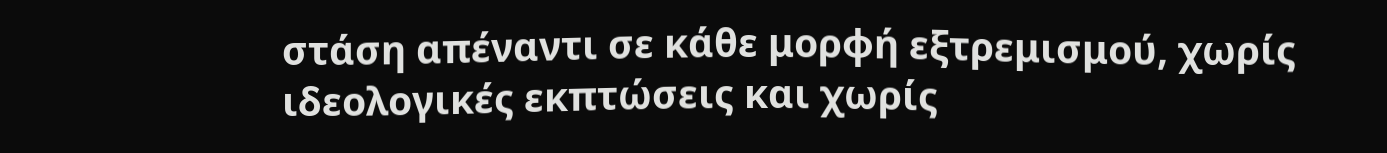στάση απέναντι σε κάθε μορφή εξτρεμισμού, χωρίς ιδεολογικές εκπτώσεις και χωρίς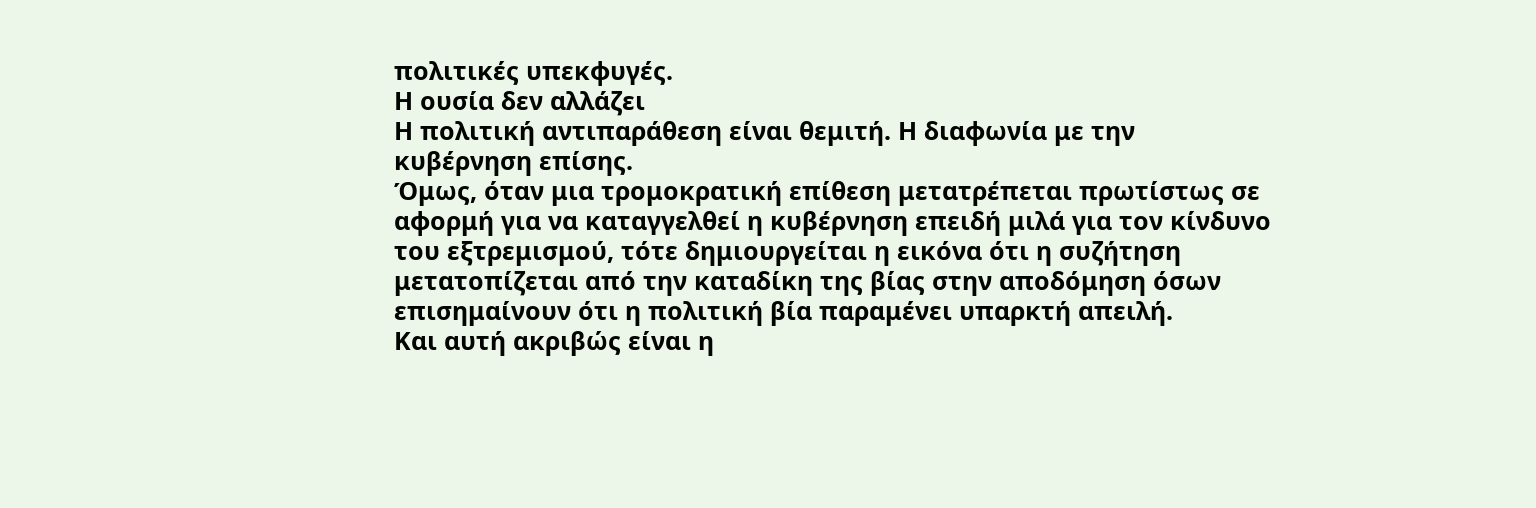πολιτικές υπεκφυγές.
Η ουσία δεν αλλάζει
Η πολιτική αντιπαράθεση είναι θεμιτή. Η διαφωνία με την κυβέρνηση επίσης.
Όμως, όταν μια τρομοκρατική επίθεση μετατρέπεται πρωτίστως σε αφορμή για να καταγγελθεί η κυβέρνηση επειδή μιλά για τον κίνδυνο του εξτρεμισμού, τότε δημιουργείται η εικόνα ότι η συζήτηση μετατοπίζεται από την καταδίκη της βίας στην αποδόμηση όσων επισημαίνουν ότι η πολιτική βία παραμένει υπαρκτή απειλή.
Και αυτή ακριβώς είναι η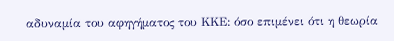αδυναμία του αφηγήματος του ΚΚΕ: όσο επιμένει ότι η θεωρία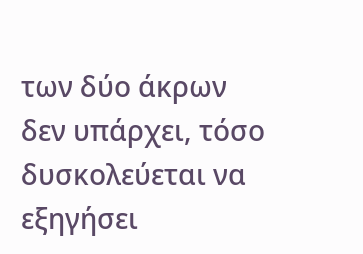των δύο άκρων δεν υπάρχει, τόσο δυσκολεύεται να εξηγήσει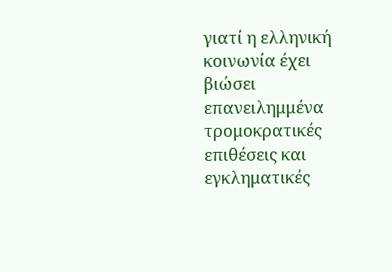γιατί η ελληνική κοινωνία έχει βιώσει επανειλημμένα τρομοκρατικές επιθέσεις και εγκληματικές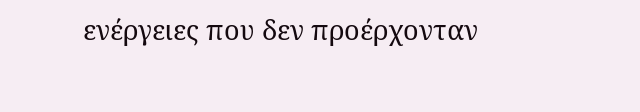ενέργειες που δεν προέρχονταν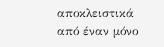αποκλειστικά από έναν μόνο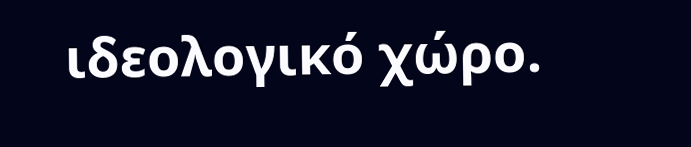ιδεολογικό χώρο.